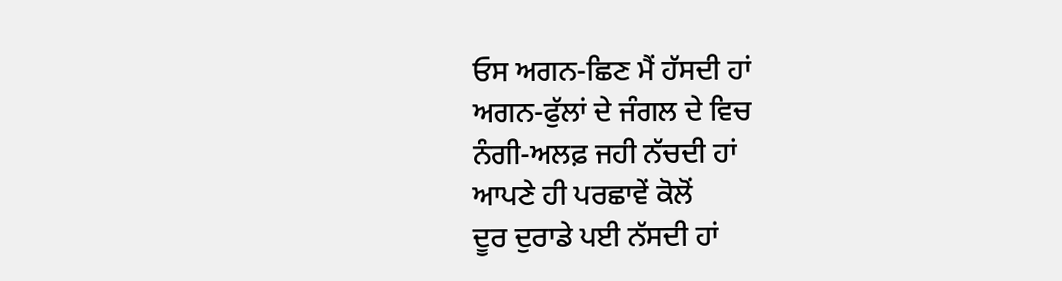ਓਸ ਅਗਨ-ਛਿਣ ਮੈਂ ਹੱਸਦੀ ਹਾਂ
ਅਗਨ-ਫੁੱਲਾਂ ਦੇ ਜੰਗਲ ਦੇ ਵਿਚ
ਨੰਗੀ-ਅਲਫ਼ ਜਹੀ ਨੱਚਦੀ ਹਾਂ
ਆਪਣੇ ਹੀ ਪਰਛਾਵੇਂ ਕੋਲੋਂ
ਦੂਰ ਦੁਰਾਡੇ ਪਈ ਨੱਸਦੀ ਹਾਂ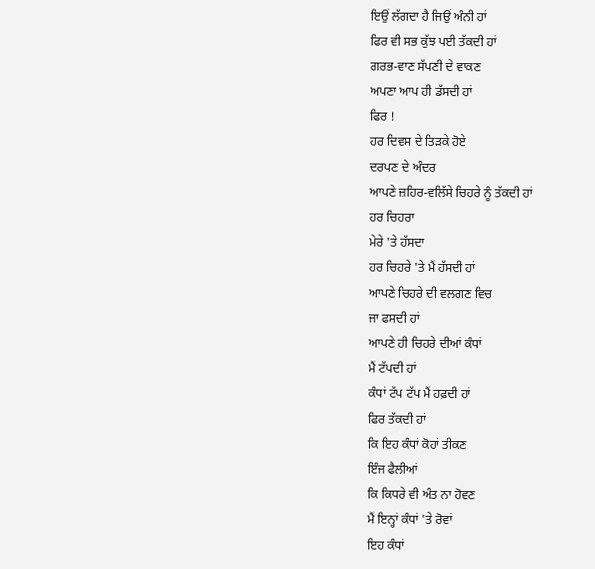ਇਉਂ ਲੱਗਦਾ ਹੈ ਜਿਉਂ ਅੰਨੀ ਹਾਂ
ਫਿਰ ਵੀ ਸਭ ਕੁੱਝ ਪਈ ਤੱਕਦੀ ਹਾਂ
ਗਰਭ-ਵਾਣ ਸੱਪਣੀ ਦੇ ਵਾਕਣ
ਅਪਣਾ ਆਪ ਹੀ ਡੱਸਦੀ ਹਾਂ
ਫਿਰ !
ਹਰ ਦਿਵਸ ਦੇ ਤਿੜਕੇ ਹੋਏ
ਦਰਪਣ ਦੇ ਅੰਦਰ
ਆਪਣੇ ਜ਼ਹਿਰ-ਵਲਿੱਸੇ ਚਿਹਰੇ ਨੂੰ ਤੱਕਦੀ ਹਾਂ
ਹਰ ਚਿਹਰਾ
ਮੇਰੇ 'ਤੇ ਹੱਸਦਾ
ਹਰ ਚਿਹਰੇ 'ਤੇ ਮੈਂ ਹੱਸਦੀ ਹਾਂ
ਆਪਣੇ ਚਿਹਰੇ ਦੀ ਵਲਗਣ ਵਿਚ
ਜਾ ਫਸਦੀ ਹਾਂ
ਆਪਣੇ ਹੀ ਚਿਹਰੇ ਦੀਆਂ ਕੰਧਾਂ
ਮੈਂ ਟੱਪਦੀ ਹਾਂ
ਕੰਧਾਂ ਟੱਪ ਟੱਪ ਮੈਂ ਹਫ਼ਦੀ ਹਾਂ
ਫਿਰ ਤੱਕਦੀ ਹਾਂ
ਕਿ ਇਹ ਕੰਧਾਂ ਕੋਹਾਂ ਤੀਕਣ
ਇੰਜ ਫੈਲੀਆਂ
ਕਿ ਕਿਧਰੇ ਵੀ ਅੰਤ ਨਾ ਹੋਵਣ
ਮੈਂ ਇਨ੍ਹਾਂ ਕੰਧਾਂ 'ਤੇ ਰੋਵਾਂ
ਇਹ ਕੰਧਾਂ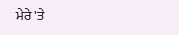ਮੇਰੇ 'ਤੇ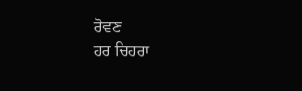ਰੋਵਣ
ਹਰ ਚਿਹਰਾ